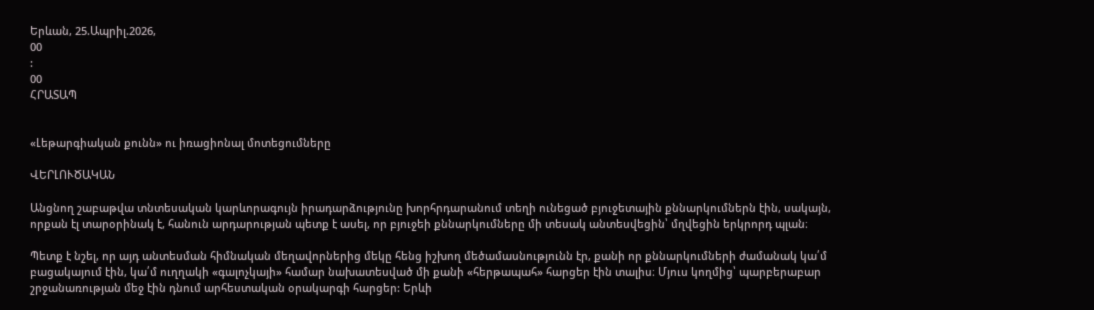Երևան, 25.Ապրիլ.2026,
00
:
00
ՀՐԱՏԱՊ


«Լեթարգիական քունն» ու իռացիոնալ մոտեցումները

ՎԵՐԼՈՒԾԱԿԱՆ

Անցնող շաբաթվա տնտեսական կարևորագույն իրադարձությունը խորհրդարանում տեղի ունեցած բյուջետային քննարկումներն էին, սակայն, որքան էլ տարօրինակ է, հանուն արդարության պետք է ասել, որ բյուջեի քննարկումները մի տեսակ անտեսվեցին՝ մղվեցին երկրորդ պլան։

Պետք է նշել, որ այդ անտեսման հիմնական մեղավորներից մեկը հենց իշխող մեծամասնությունն էր, քանի որ քննարկումների ժամանակ կա՛մ բացակայում էին, կա՛մ ուղղակի «գալոչկայի» համար նախատեսված մի քանի «հերթապահ» հարցեր էին տալիս։ Մյուս կողմից՝ պարբերաբար շրջանառության մեջ էին դնում արհեստական օրակարգի հարցեր: Երևի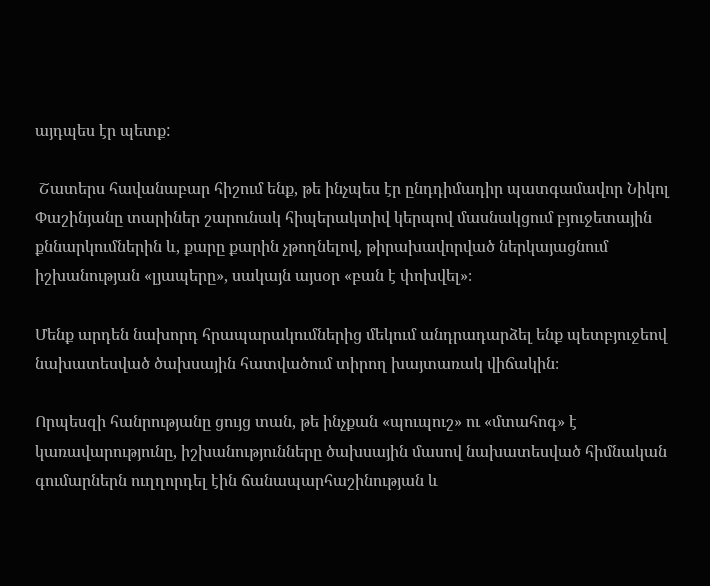այդպես էր պետք:

 Շատերս հավանաբար հիշում ենք, թե ինչպես էր ընդդիմադիր պատգամավոր Նիկոլ Փաշինյանը տարիներ շարունակ հիպերակտիվ կերպով մասնակցում բյուջետային քննարկումներին և, քարը քարին չթողնելով, թիրախավորված ներկայացնում իշխանության «լյապերը», սակայն այսօր «բան է փոխվել»։

Մենք արդեն նախորդ հրապարակումներից մեկում անդրադարձել ենք պետբյուջեով նախատեսված ծախսային հատվածում տիրող խայտառակ վիճակին։

Որպեսզի հանրությանը ցույց տան, թե ինչքան «պուպուշ» ու «մտահոգ» է կառավարությունը, իշխանությունները ծախսային մասով նախատեսված հիմնական գումարներն ուղղորդել էին ճանապարհաշինության և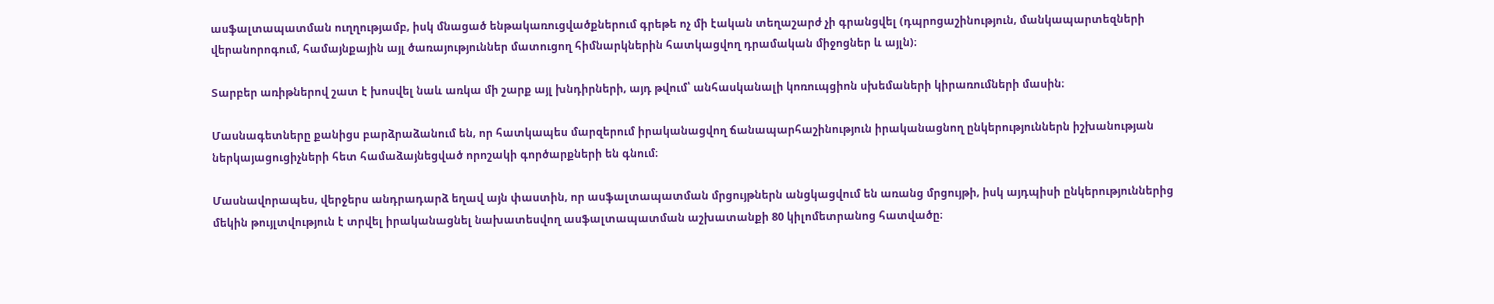ասֆալտապատման ուղղությամբ, իսկ մնացած ենթակառուցվածքներում գրեթե ոչ մի էական տեղաշարժ չի գրանցվել (դպրոցաշինություն, մանկապարտեզների վերանորոգում, համայնքային այլ ծառայություններ մատուցող հիմնարկներին հատկացվող դրամական միջոցներ և այլն)։

Տարբեր առիթներով շատ է խոսվել նաև առկա մի շարք այլ խնդիրների, այդ թվում՝ անհասկանալի կոռուպցիոն սխեմաների կիրառումների մասին։

Մասնագետները քանիցս բարձրաձանում են, որ հատկապես մարզերում իրականացվող ճանապարհաշինություն իրականացնող ընկերություններն իշխանության ներկայացուցիչների հետ համաձայնեցված որոշակի գործարքների են գնում։

Մասնավորապես, վերջերս անդրադարձ եղավ այն փաստին, որ ասֆալտապատման մրցույթներն անցկացվում են առանց մրցույթի, իսկ այդպիսի ընկերություններից մեկին թույլտվություն է տրվել իրականացնել նախատեսվող ասֆալտապատման աշխատանքի 80 կիլոմետրանոց հատվածը։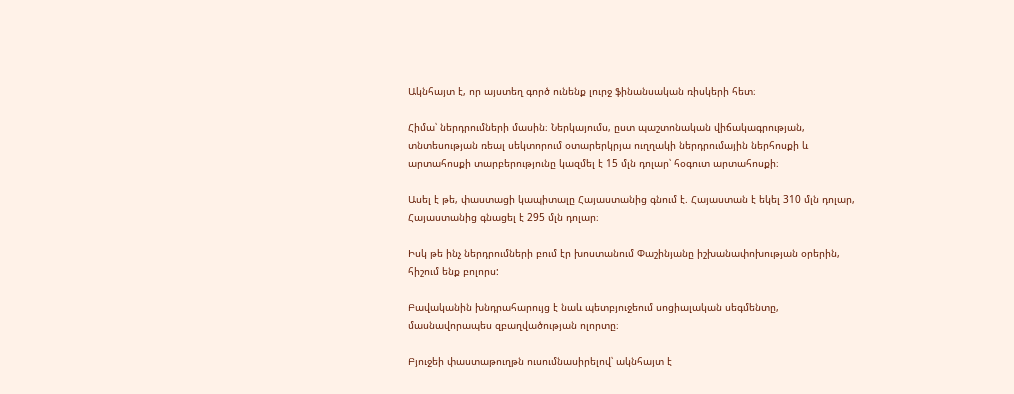Ակնհայտ է, որ այստեղ գործ ունենք լուրջ ֆինանսական ռիսկերի հետ։

Հիմա՝ ներդրումների մասին։ Ներկայումս, ըստ պաշտոնական վիճակագրության, տնտեսության ռեալ սեկտորում օտարերկրյա ուղղակի ներդրումային ներհոսքի և արտահոսքի տարբերությունը կազմել է 15 մլն դոլար՝ հօգուտ արտահոսքի։

Ասել է թե, փաստացի կապիտալը Հայաստանից գնում է. Հայաստան է եկել 310 մլն դոլար, Հայաստանից գնացել է 295 մլն դոլար։

Իսկ թե ինչ ներդրումների բում էր խոստանում Փաշինյանը իշխանափոխության օրերին, հիշում ենք բոլորս:

Բավականին խնդրահարույց է նաև պետբյուջեում սոցիալական սեգմենտը, մասնավորապես զբաղվածության ոլորտը։

Բյուջեի փաստաթուղթն ուսումնասիրելով՝ ակնհայտ է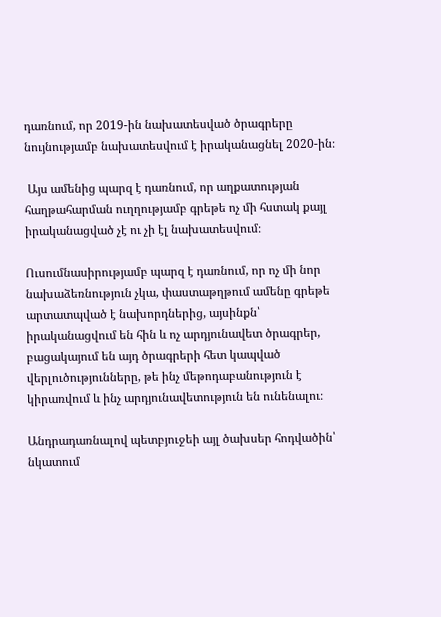դառնում, որ 2019-ին նախատեսված ծրագրերը նույնությամբ նախատեսվում է իրականացնել 2020-ին։

 Այս ամենից պարզ է դառնում, որ աղքատության հաղթահարման ուղղությամբ գրեթե ոչ մի հստակ քայլ իրականացված չէ ու չի էլ նախատեսվում։

Ուսումնասիրությամբ պարզ է դառնում, որ ոչ մի նոր նախաձեռնություն չկա, փաստաթղթում ամենը գրեթե արտատպված է նախորդներից, այսինքն՝ իրականացվում են հին և ոչ արդյունավետ ծրագրեր, բացակայում են այդ ծրագրերի հետ կապված վերլուծությունները, թե ինչ մեթոդաբանություն է կիրառվում և ինչ արդյունավետություն են ունենալու։

Անդրադառնալով պետբյուջեի այլ ծախսեր հոդվածին՝ նկատում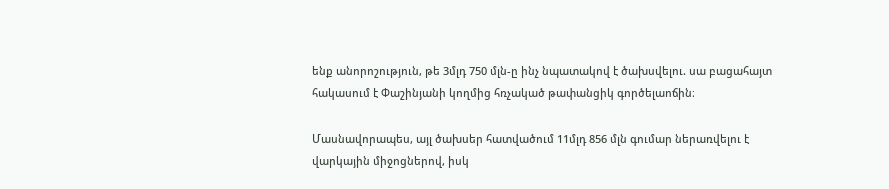ենք անորոշություն, թե 3մլդ 750 մլն-ը ինչ նպատակով է ծախսվելու. սա բացահայտ հակասում է Փաշինյանի կողմից հռչակած թափանցիկ գործելաոճին։

Մասնավորապես, այլ ծախսեր հատվածում 11մլդ 856 մլն գումար ներառվելու է վարկային միջոցներով, իսկ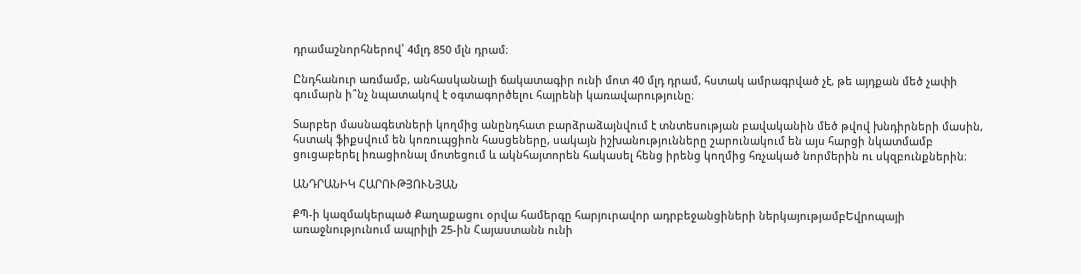դրամաշնորհներով՝ 4մլդ 850 մլն դրամ։

Ընդհանուր առմամբ, անհասկանալի ճակատագիր ունի մոտ 40 մլդ դրամ, հստակ ամրագրված չէ, թե այդքան մեծ չափի գումարն ի՞նչ նպատակով է օգտագործելու հայրենի կառավարությունը։

Տարբեր մասնագետների կողմից անընդհատ բարձրաձայնվում է տնտեսության բավականին մեծ թվով խնդիրների մասին, հստակ ֆիքսվում են կոռուպցիոն հասցեները, սակայն իշխանությունները շարունակում են այս հարցի նկատմամբ ցուցաբերել իռացիոնալ մոտեցում և ակնհայտորեն հակասել հենց իրենց կողմից հռչակած նորմերին ու սկզբունքներին։

ԱՆԴՐԱՆԻԿ ՀԱՐՈՒԹՅՈՒՆՅԱՆ

ՔՊ-ի կազմակերպած Քաղաքացու օրվա համերգը հարյուրավոր ադրբեջանցիների ներկայությամբԵվրոպայի առաջնությունում ապրիլի 25-ին Հայաստանն ունի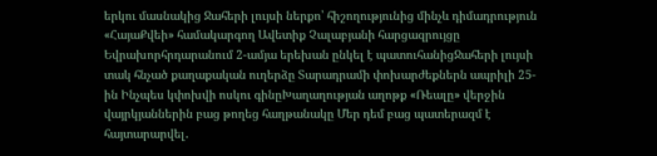երկու մասնակից Ջահերի լույսի ներքո՝ հիշողությունից մինչև դիմադրություն «ՀայաՔվեի» համակարգող Ավետիք Չալաբյանի հարցազրույցը Եվրախորհրդարանում 2-ամյա երեխան ընկել է պատուհանիցՋահերի լույսի տակ հնչած քաղաքական ուղերձը Տարադրամի փոխարժեքներն ապրիլի 25-ին Ինչպես կփոխվի ոսկու գինըԽաղաղության աղոթք «Ռեալը» վերջին վայրկյաններին բաց թողեց հաղթանակը Մեր դեմ բաց պատերազմ է հայտարարվել․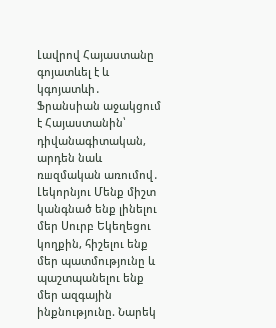Լավրով Հայաստանը գոյատևել է և կգոյատևի․ Ֆրանսիան աջակցում է Հայաստանին՝ դիվանագիտական, արդեն նաև ռшզմական առումով․ Լեկորնյու Մենք միշտ կանգնած ենք լինելու մեր Սուրբ Եկեղեցու կողքին, հիշելու ենք մեր պատմությունը և պաշտպանելու ենք մեր ազգային ինքնությունը. Նարեկ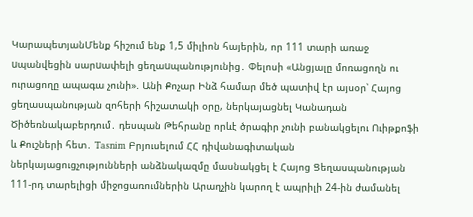ԿարապետյանՄենք հիշում ենք 1,5 միլիոն հայերին, որ 111 տարի առաջ uպանվեցին սարuափելի ցեղաuպանությունից․ Փելոսի «Անցյալը մոռացողն ու ուրացողը ապագա չունի». Անի Քոչար Ինձ համար մեծ պատիվ էր այսօր՝ Հայոց ցեղասպանության զոհերի հիշատակի օրը, ներկայացնել Կանադան Ծիծեռնակաբերդում․ դեսպան Թեհրանը որևէ ծրագիր չունի բանակցելու Ուիթքոֆի և Քուշների հետ․ Tasnim Բրյուսելում ՀՀ դիվանագիտական ներկայացուցչությունների անձնակազմը մասնակցել է Հայոց Ցեղասպանության 111-րդ տարելիցի միջոցառումներին Արաղչին կարող է ապրիլի 24-ին ժամանել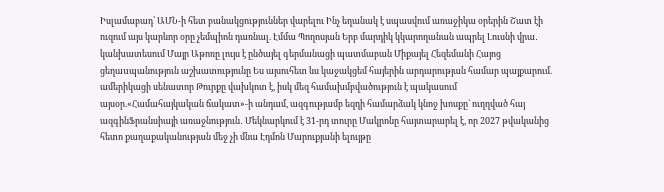Իսլամաբադ՝ ԱՄՆ-ի հետ բանակցություններ վարելու Ինչ եղանակ է սպասվում առաջիկա օրերին Շատ էի ուզում այս կարևոր օրը չեմպիոն դառնալ. Էմմա Պողոսյան Երբ մարդիկ կկարողանան ապրել Լուսնի վրա․ կանխատեսում Մայր Աթոռը լույս է ընծայել գերմանացի պատմաբան Միքայել Հեզեմանի Հայոց ցեղաuպանություն աշխատությունը Ես այսուհետ ևս կաջակցեմ հայերին արդարության համար պայքարում. ամերիկացի սենատոր Թուրքը վախկոտ է, իսկ մեզ համախմբվածություն է պակասում այսօր.«Համահայկական ճակատ»-ի անդամ, ազգությամբ եզդի համարձակ կնոջ խոսքը` ուղղված հայ ազգինՖրանսիայի առաջնություն․ Մեկնարկում է 31-րդ տուրը Մակրոնը հայտարարել է, որ 2027 թվականից հետո քաղաքականության մեջ չի մնա Էդմոն Մարուքյանի ելույթը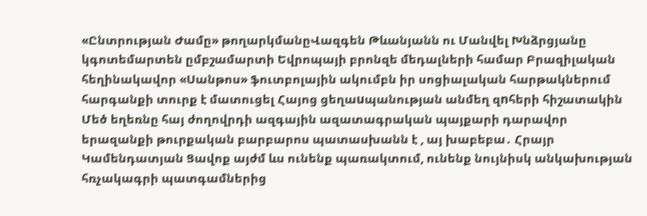«Ընտրության Ժամը» թողարկմանըՎազգեն Թևանյանն ու Մանվել Խնձրցյանը կգոտեմարտեն ըմբշամարտի Եվրոպայի բրոնզե մեդալների համար Բրազիլական հեղինակավոր «Սանթոս» ֆուտբոլային ակումբն իր սոցիալական հարթակներում հարգանքի տուրք է մատուցել Հայոց ցեղաuպանության անմեղ զnհերի հիշատակին Մեծ եղեռնը հայ ժողովրդի ազգային ազատագրական պայքարի դարավոր երազանքի թուրքական բարբարոս պատասխանն է , այ խաբեբա․ Հրայր Կամենդատյան Ցավոք այժմ ևս ունենք պառակտում, ունենք նույնիսկ անկախության հռչակագրի պատգամներից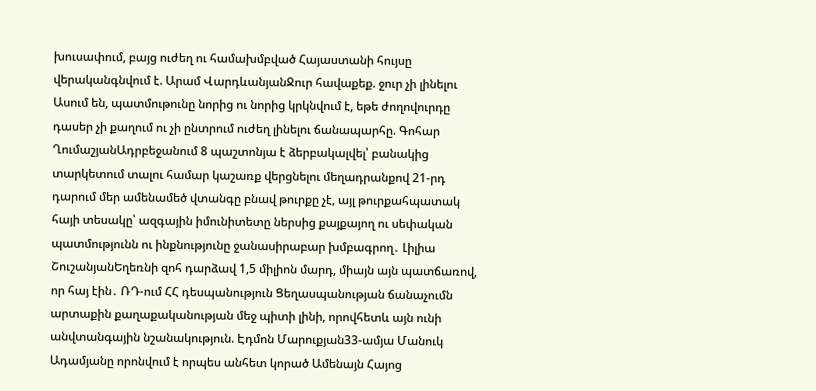խուսափում, բայց ուժեղ ու համախմբված Հայաստանի հույսը վերականգնվում է. Արամ ՎարդևանյանՋուր հավաքեք. ջուր չի լինելու Ասում են, պատմութունը նորից ու նորից կրկնվում է, եթե ժողովուրդը դասեր չի քաղում ու չի ընտրում ուժեղ լինելու ճանապարհը. Գոհար ՂումաշյանԱդրբեջանում 8 պաշտոնյա է ձերբակալվել՝ բանակից տարկետում տալու համար կաշառք վերցնելու մեղադրանքով 21-րդ դարում մեր ամենամեծ վտանգը բնավ թուրքը չէ, այլ թուրքահպատակ հայի տեսակը՝ ազգային իմունիտետը ներսից քայքայող ու սեփական պատմությունն ու ինքնությունը ջանասիրաբար խմբագրող․ Լիլիա ՇուշանյանԵղեռնի զոհ դարձավ 1,5 միլիոն մարդ, միայն այն պատճառով, որ հայ էին․ ՌԴ-ում ՀՀ դեսպանություն Ցեղասպանության ճանաչումն արտաքին քաղաքականության մեջ պիտի լինի, որովհետև այն ունի անվտանգային նշանակություն. Էդմոն Մարուքյան33-ամյա Մանուկ Ադամյանը որոնվում է որպես անհետ կորած Ամենայն Հայոց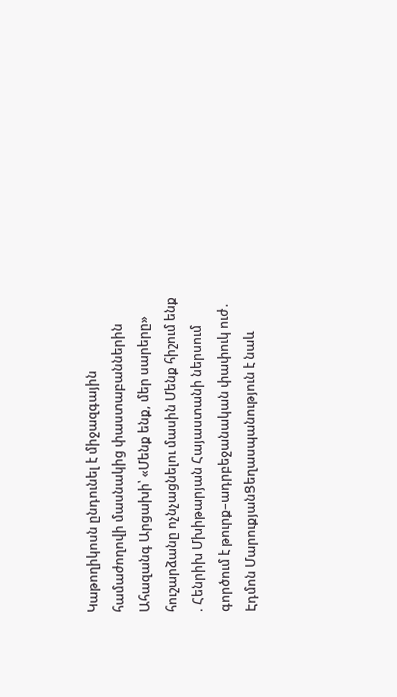Կաթողիկոսն ընդունել է միջազգային համաժողովի մասնակից փաստաբաններին Ահազանգ Արցախի՝ «Մենք ենք, մեր սարերը» հուշարձանը ոչնչացնելու մասին Մենք հիշում ենք . Հենրիխ Մխիթարյան Հայաստանի ներսում գործում է թուրք–ադրբեջանական փափուկ ուժ․ Էդմոն ՄարուքյանՑեղասպանություն է նաև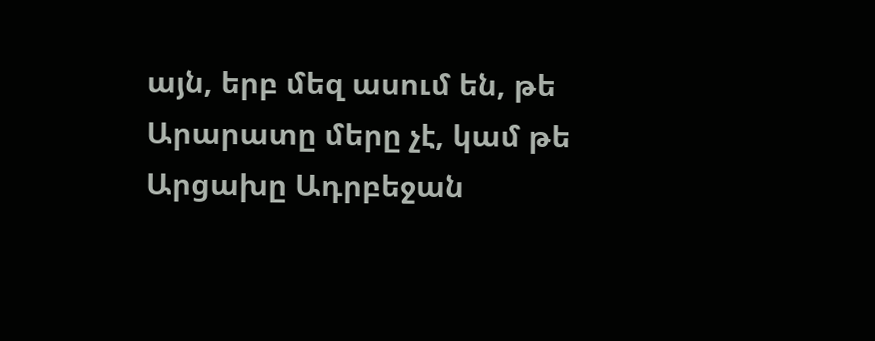այն, երբ մեզ ասում են, թե Արարատը մերը չէ, կամ թե Արցախը Ադրբեջան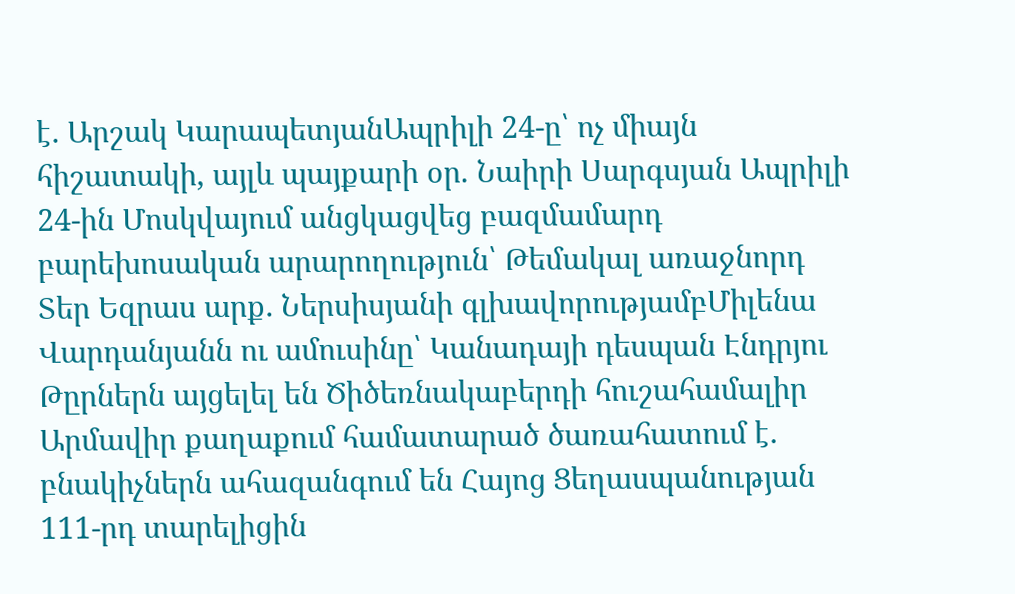է․ Արշակ ԿարապետյանԱպրիլի 24-ը՝ ոչ միայն հիշատակի, այլև պայքարի օր. Նաիրի Սարգսյան Ապրիլի 24-ին Մոսկվայում անցկացվեց բազմամարդ բարեխոսական արարողություն՝ Թեմակալ առաջնորդ Տեր Եզրաս արք․ Ներսիսյանի գլխավորությամբՄիլենա Վարդանյանն ու ամուսինը՝ Կանադայի դեսպան Էնդրյու Թըրներն այցելել են Ծիծեռնակաբերդի հուշահամալիր Արմավիր քաղաքում համատարած ծառահատում է․ բնակիչներն ահազանգում են Հայոց Ցեղասպանության 111-րդ տարելիցին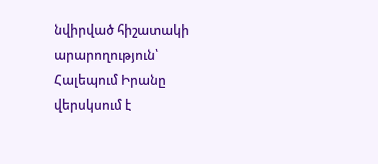նվիրված հիշատակի արարողություն՝ Հալեպում Իրանը վերսկսում է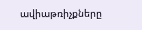ավիաթռիչքները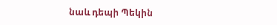նաև դեպի Պեկին